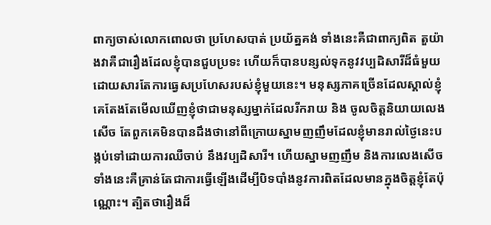ពាក្យចាស់លោកពោលថា ប្រហែសបាត់ ប្រយ័ត្នគង់ ទាំងនេះគឺជាពាក្យពិត តួយ៉ាងវាគឺជារឿងដែលខ្ញុំបានជួបប្រទះ ហើយក៏បានបន្សល់ទុកនូវវប្បដិសារីដ៏ធំមួយ ដោយសារតែការធ្វេសប្រហែសរបស់ខ្ញុំមួយនេះ។ មនុស្សភាគច្រើនដែលស្គាល់ខ្ញុំ គេតែងតែមើលឃើញខ្ញុំថាជាមនុស្សម្នាក់ដែលរីករាយ និង ចូលចិត្តនិយាយលេងសើច តែពួកគេមិនបានដឹងថានៅពីក្រោយស្នាមញញឹមដែលខ្ញុំមានរាល់ថ្ងៃនេះបង្កប់ទៅដោយការឈឺចាប់ នឹងវប្បដិសារី។ ហើយស្នាមញញឹម និងការលេងសើចទាំងនេះគឺគ្រាន់តែជាការធ្វើឡើងដើម្បីបិទបាំងនូវការពិតដែលមានក្នុងចិត្តខ្ញុំតែប៉ុណ្ណោះ។ ត្បិតថារឿងដ៏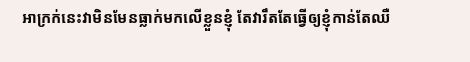អាក្រក់នេះវាមិនមែនធ្លាក់មកលើខ្លួនខ្ញុំ តែវារឹតតែធ្វើឲ្យខ្ញុំកាន់តែឈឺ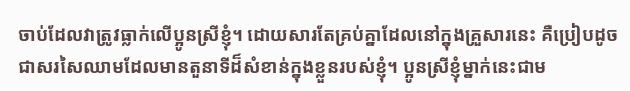ចាប់ដែលវាត្រូវធ្លាក់លើប្អូនស្រីខ្ញុំ។ ដោយសារតែគ្រប់គ្នាដែលនៅក្នុងគ្រួសារនេះ គឺប្រៀបដូចជាសរសៃឈាមដែលមានតួនាទីដ៏សំខាន់ក្នុងខ្លួនរបស់ខ្ញុំ។ ប្អូនស្រីខ្ញុំម្នាក់នេះជាម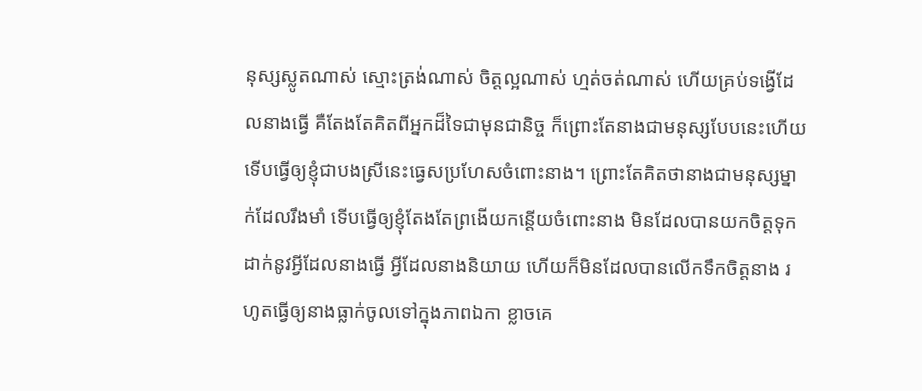នុស្សស្លូតណាស់ ស្មោះត្រង់ណាស់ ចិត្តល្អណាស់ ហ្មត់ចត់ណាស់ ហើយគ្រប់ទង្វើដែលនាងធ្វើ គឺតែងតែគិតពីអ្នកដ៏ទៃជាមុនជានិច្ច ក៏ព្រោះតែនាងជាមនុស្សបែបនេះហើយទើបធ្វើឲ្យខ្ញុំជាបងស្រីនេះធ្វេសប្រហែសចំពោះនាង។ ព្រោះតែគិតថានាងជាមនុស្សម្នាក់ដែលរឹងមាំ ទើបធ្វើឲ្យខ្ញុំតែងតែព្រងើយកន្តើយចំពោះនាង មិនដែលបានយកចិត្តទុកដាក់នូវអ្វីដែលនាងធ្វើ អ្វីដែលនាងនិយាយ ហើយក៏មិនដែលបានលើកទឹកចិត្តនាង រហូតធ្វើឲ្យនាងធ្លាក់ចូលទៅក្នុងភាពឯកា ខ្លាចគេ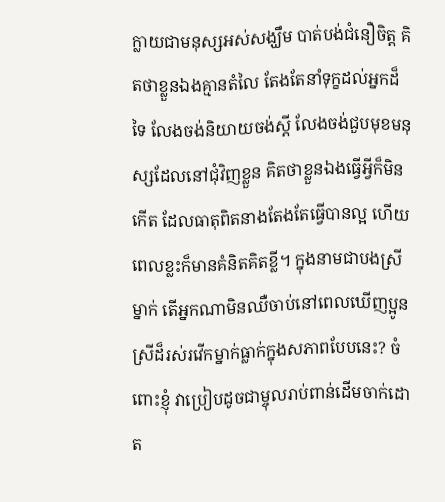ក្លាយជាមនុស្សអស់សង្ឃឹម បាត់បង់ជំនឿចិត្ត គិតថាខ្លួនឯងគ្មានតំលៃ តែងតែនាំទុក្ខដល់អ្នកដ៏ទៃ លែងចង់និយាយចង់ស្តី លែងចង់ជួបមុខមនុស្សដែលនៅជុំវិញខ្លួន គិតថាខ្លួនឯងធ្វើអ្វីក៏មិនកើត ដែលធាតុពិតនាងតែងតែធ្វើបានល្អ ហើយពេលខ្លះក៏មានគំនិតគិតខ្លី។ ក្នុងនាមជាបងស្រីម្នាក់ តើអ្នកណាមិនឈឺចាប់នៅពេលឃើញប្អូនស្រីដ៏រស់រវើកម្នាក់ធ្លាក់ក្នុងសភាពបែបនេះ? ចំពោះខ្ញុំ វាប្រៀបដូចជាម្ចុលរាប់ពាន់ដើមចាក់ដោត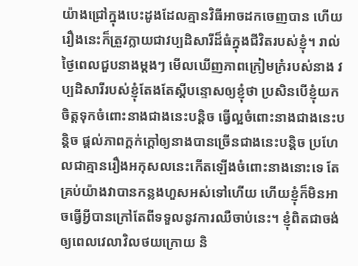យ៉ាងជ្រៅក្នុងបេះដូងដែលគ្មានវិធីអាចដកចេញបាន ហើយរឿងនេះក៏ត្រួវក្លាយជាវប្បដិសារីដ៏ធំក្នុងជីវិតរបស់ខ្ញុំ។ រាល់ថ្ងៃពេលជួបនាងម្តងៗ មើលឃើញភាពក្រៀមក្រំរបស់នាង វប្បដិសារីរបស់ខ្ញុំតែងតែស្តីបន្ទោសឲ្យខ្ញុំថា ប្រសិនបើខ្ញុំយកចិត្តទុកចំពោះនាងជាងនេះបន្តិច ធ្វើល្អចំពោះនាងជាងនេះបន្តិច ផ្តល់ភាពក្តក់ក្តៅឲ្យនាងបានច្រើនជាងនេះបន្តិច ប្រហែលជាគ្មានរឿងអកុសលនេះកើតឡើងចំពោះនាងនោះទេ តែគ្រប់យ៉ាងវាបានកន្លងហួសអស់ទៅហើយ ហើយខ្ញុំក៏មិនអាចធ្វើអ្វីបានក្រៅតែពីទទួលនូវការឈឺចាប់នេះ។ ខ្ញុំពិតជាចង់ឲ្យពេលវេលាវិលថយក្រោយ និ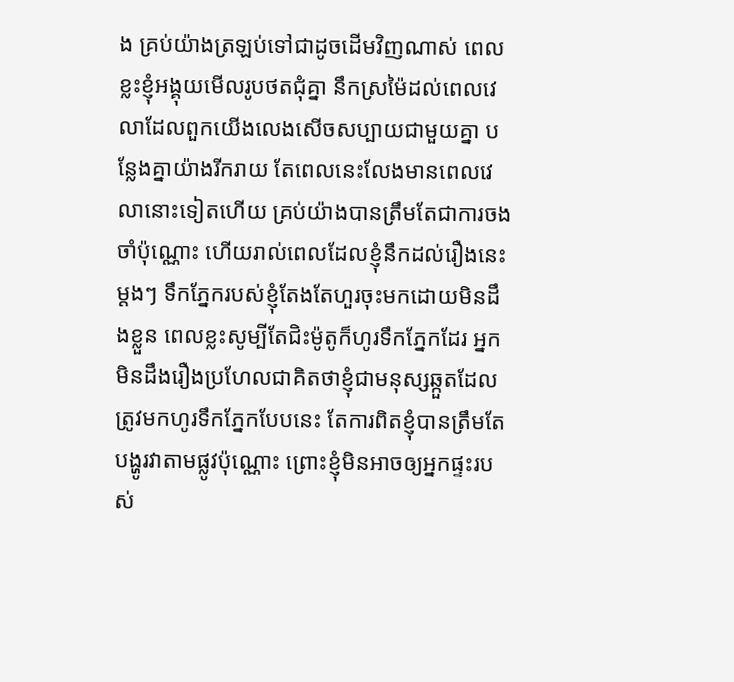ង គ្រប់យ៉ាងត្រឡប់ទៅជាដូចដើមវិញណាស់ ពេលខ្លះខ្ញុំអង្គុយមើលរូបថតជុំគ្នា នឹកស្រម៉ៃដល់ពេលវេលាដែលពួកយើងលេងសើចសប្បាយជាមួយគ្នា បន្លែងគ្នាយ៉ាងរីករាយ តែពេលនេះលែងមានពេលវេលានោះទៀតហើយ គ្រប់យ៉ាងបានត្រឹមតែជាការចងចាំប៉ុណ្ណោះ ហើយរាល់ពេលដែលខ្ញុំនឹកដល់រឿងនេះម្តងៗ ទឹកភ្នែករបស់ខ្ញុំតែងតែហួរចុះមកដោយមិនដឹងខ្លួន ពេលខ្លះសូម្បីតែជិះម៉ូតូក៏ហូរទឹកភ្នែកដែរ អ្នកមិនដឹងរឿងប្រហែលជាគិតថាខ្ញុំជាមនុស្សឆ្កួតដែលត្រូវមកហូរទឹកភ្នែកបែបនេះ តែការពិតខ្ញុំបានត្រឹមតែបង្ហូរវាតាមផ្លូវប៉ុណ្ណោះ ព្រោះខ្ញុំមិនអាចឲ្យអ្នកផ្ទះរបស់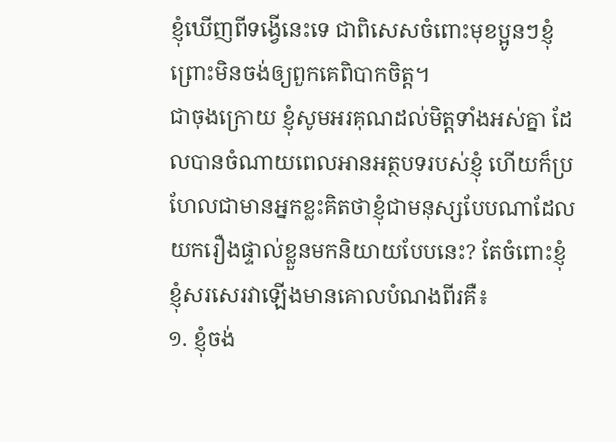ខ្ញុំឃើញពីទង្វើនេះទេ ជាពិសេសចំពោះមុខប្អូនៗខ្ញុំព្រោះមិនចង់ឲ្យពួកគេពិបាកចិត្ត។
ជាចុងក្រោយ ខ្ញុំសូមអរគុណដល់មិត្តទាំងអស់គ្នា ដែលបានចំណាយពេលអានអត្ថបទរបស់ខ្ញុំ ហើយក៏ប្រហែលជាមានអ្នកខ្លះគិតថាខ្ញុំជាមនុស្សបែបណាដែលយករឿងផ្ទាល់ខ្លួនមកនិយាយបែបនេះ? តែចំពោះខ្ញុំ ខ្ញុំសរសេរវាឡើងមានគោលបំណងពីរគឺ៖
១. ខ្ញុំចង់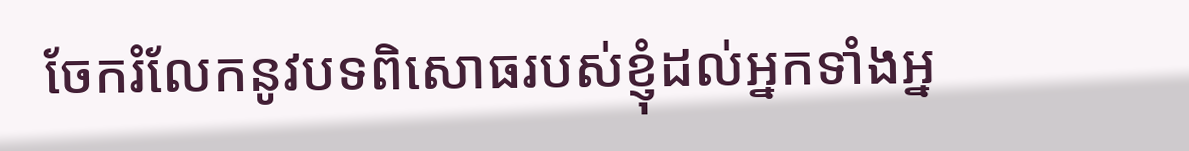ចែករំលែកនូវបទពិសោធរបស់ខ្ញុំដល់អ្នកទាំងអ្ន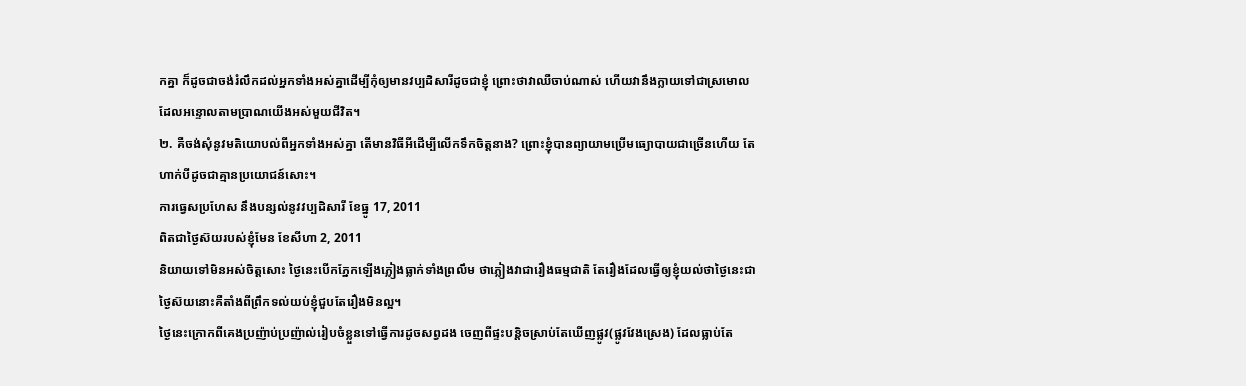កគ្នា ក៏ដូចជាចង់រំលឹកដល់អ្នកទាំងអស់គ្នាដើម្បីកុំឲ្យមានវប្បដិសារីដូចជាខ្ញុំ ព្រោះថាវាឈឺចាប់ណាស់ ហើយវានឹងក្លាយទៅជាស្រមោលដែលអន្ទោលតាមប្រាណយើងអស់មួយជីវិត។
២. គឺចង់សុំនូវមតិយោបល់ពីអ្នកទាំងអស់គ្នា តើមានវិធីអីដើម្បីលើកទឹកចិត្តនាង? ព្រោះខ្ញុំបានព្យាយាមប្រើមធ្យោបាយជាច្រើនហើយ តែហាក់បីដូចជាគ្មានប្រយោជន៍សោះ។
ការធ្វេសប្រហែស នឹងបន្សល់នូវវប្បដិសារី ខែធ្នូ 17, 2011
ពិតជាថ្ងៃស៊យរបស់ខ្ញុំមែន ខែសីហា 2, 2011
និយាយទៅមិនអស់ចិត្តសោះ ថ្ងៃនេះបើកភ្នែកឡើងភ្លៀងធ្លាក់ទាំងព្រលឹម ថាភ្លៀងវាជារឿងធម្មជាតិ តែរឿងដែលធ្វើឲ្យខ្ញុំយល់ថាថ្ងៃនេះជាថ្ងៃស៊យនោះគឺតាំងពីព្រឹកទល់យប់ខ្ញុំជួបតែរឿងមិនល្អ។
ថ្ងៃនេះក្រោកពីគេងប្រញ៉ាប់ប្រញ៉ាល់រៀបចំខ្លួនទៅធ្វើការដូចសព្វដង ចេញពីផ្ទះបន្តិចស្រាប់តែឃើញផ្លូវ(ផ្លូវវែងស្រេង) ដែលធ្លាប់តែ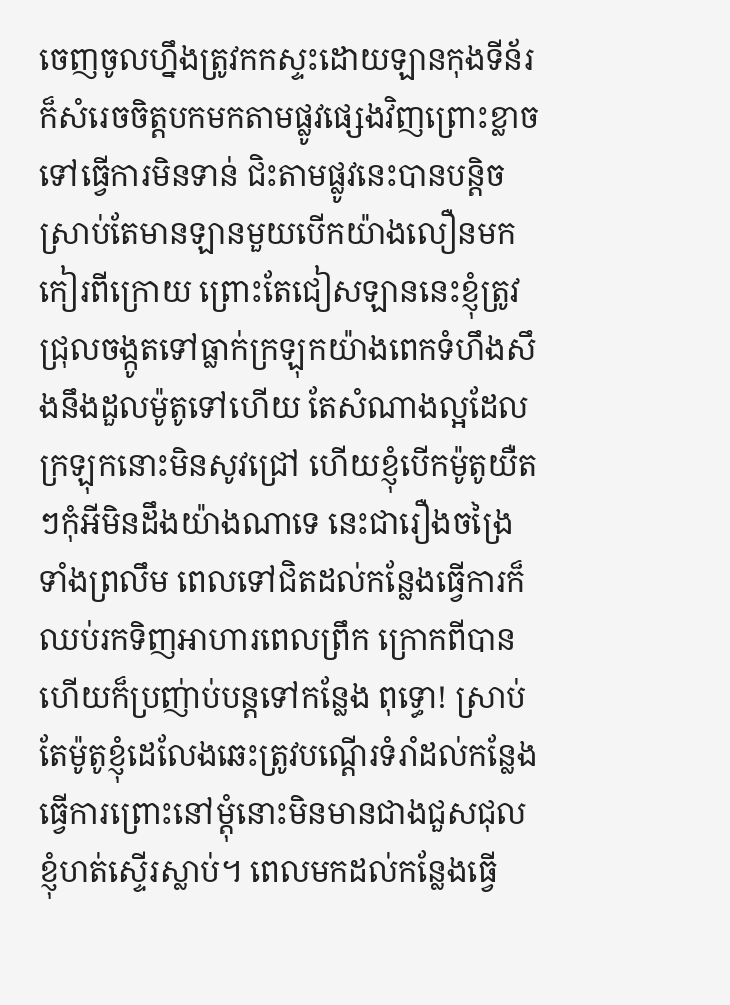ចេញចូលហ្នឹងត្រូវកកស្ទះដោយឡានកុងទីន័រក៏សំរេចចិត្តបកមកតាមផ្លូវផ្សេងវិញព្រោះខ្លាចទៅធ្វើការមិនទាន់ ជិះតាមផ្លូវនេះបានបន្តិចស្រាប់តែមានឡានមួយបើកយ៉ាងលឿនមកកៀរពីក្រោយ ព្រោះតែជៀសឡាននេះខ្ញុំត្រូវជ្រុលចង្កូតទៅធ្លាក់ក្រឡុកយ៉ាងពេកទំហឹងសឹងនឹងដួលម៉ូតូទៅហើយ តែសំណាងល្អដែលក្រឡុកនោះមិនសូវជ្រៅ ហើយខ្ញុំបើកម៉ូតូយឺតៗកុំអីមិនដឹងយ៉ាងណាទេ នេះជារឿងចង្រៃទាំងព្រលឹម ពេលទៅជិតដល់កន្លែងធ្វើការក៏ឈប់រកទិញអាហារពេលព្រឹក ក្រោកពីបានហើយក៏ប្រញ់ាប់បន្តទៅកន្លែង ពុទ្ធោ! ស្រាប់តែម៉ូតូខ្ញុំដេលែងឆេះត្រូវបណ្តើរទំរាំដល់កន្លែងធ្វើការព្រោះនៅម្តុំនោះមិនមានជាងជួសជុល ខ្ញុំហត់ស្ទើរស្លាប់។ ពេលមកដល់កន្លែងធ្វើ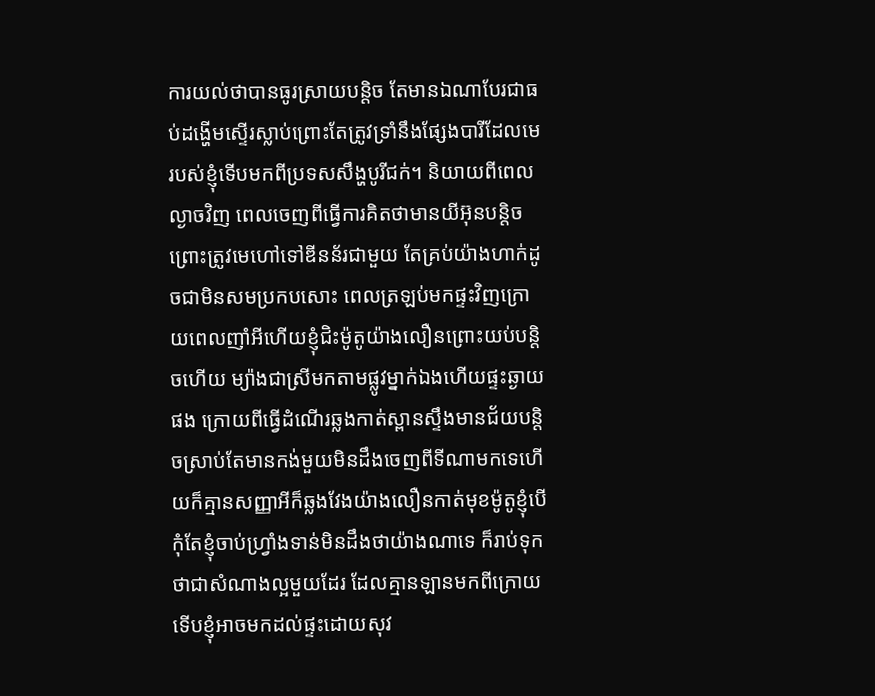ការយល់ថាបានធូរស្រាយបន្តិច តែមានឯណាបែរជាធប់ដង្ហើមស្ទើរស្លាប់ព្រោះតែត្រូវទ្រាំនឹងផ្សែងបារីដែលមេរបស់ខ្ញុំទើបមកពីប្រទសសឹង្ហបូរីជក់។ និយាយពីពេលល្ងាចវិញ ពេលចេញពីធ្វើការគិតថាមានយីអ៊ុនបន្តិចព្រោះត្រូវមេហៅទៅឌីនន័រជាមួយ តែគ្រប់យ៉ាងហាក់ដូចជាមិនសមប្រកបសោះ ពេលត្រឡប់មកផ្ទះវិញក្រោយពេលញាំអីហើយខ្ញុំជិះម៉ូតូយ៉ាងលឿនព្រោះយប់បន្តិចហើយ ម្យ៉ាងជាស្រីមកតាមផ្លូវម្នាក់ឯងហើយផ្ទះឆ្ងាយផង ក្រោយពីធ្វើដំណើរឆ្លងកាត់ស្ពានស្ទឹងមានជ័យបន្តិចស្រាប់តែមានកង់មួយមិនដឹងចេញពីទីណាមកទេហើយក៏គ្មានសញ្ញាអីក៏ឆ្លងវែងយ៉ាងលឿនកាត់មុខម៉ូតូខ្ញុំបើកុំតែខ្ញុំចាប់ហ្រ្វាំងទាន់មិនដឹងថាយ៉ាងណាទេ ក៏រាប់ទុកថាជាសំណាងល្អមួយដែរ ដែលគ្មានឡានមកពីក្រោយទើបខ្ញុំអាចមកដល់ផ្ទះដោយសុវ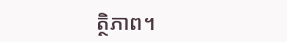ត្ថិភាព។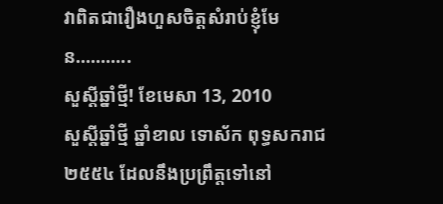វាពិតជារឿងហួសចិត្តសំរាប់ខ្ញុំមែន………..
សួស្តីឆ្នាំថ្មី! ខែមេសា 13, 2010
សួស្តីឆ្នាំថ្មី ឆ្នាំខាល ទោស័ក ពុទ្ធសករាជ ២៥៥៤ ដែលនឹងប្រព្រឹត្តទៅនៅ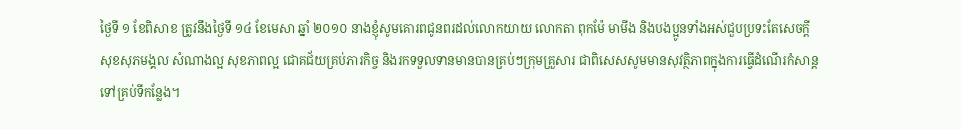ថ្ងៃទី ១ ខែពិសាខ ត្រូវនឹងថ្ងៃទី ១៤ ខែមេសា ឆ្នាំ ២០១០ នាងខ្ញុំសូមគោរពជូនពរដល់លោកយាយ លោកតា ពុកម៉ែ មាមីង និងបងប្អូនទាំងអស់ជួបប្រទះតែសេចក្តីសុខសុភមង្គល សំណាងល្អ សុខភាពល្អ ជោគជ័យគ្រប់ភារកិច្ច និងរកទទួលទានមានបានគ្រប់ៗក្រុមគ្រួសារ ជាពិសេសសូមមានសុវត្ថិភាពក្នុងការធ្វើដំណើរកំសាន្តទៅគ្រប់ទីកន្លែង។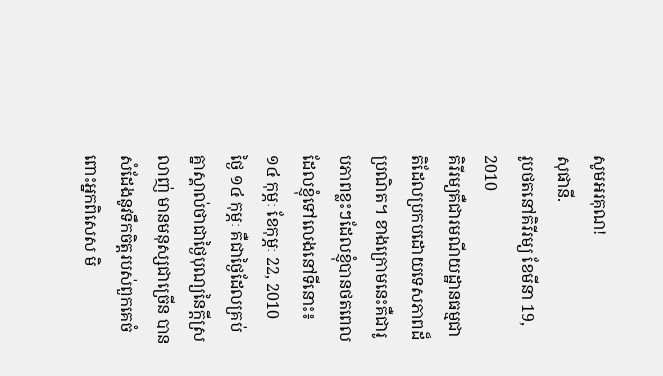សូមអរគុណ!
សុផានី.
រូបថតនៅគិរីរម្យ ខែមីនា 19, 2010
គិរីរម្យគឺជារមណីយដ្ឋានធម្មជាតិដែលប្រកបដោយទេសភាពដ៏ប្រណិត។ ខាងក្រោមនេះគឺជារូបភាពខ្លះៗដែលខ្ញុំបានថតពេលដែលខ្ញុំទៅលេងនៅទីនោះ៖
១៤ កុម្ភៈ ខែកុម្ភៈ 22, 2010
ថ្ងៃ ១៤ កុម្ភៈ គឺជាថ្ងៃដែលគ្រប់គ្នាស្គាល់ថាជាថ្ងៃបុណ្យនៃក្តីស្រលាញ់ មានមនុស្សជាច្រើន បានសំដែងនូវទឹកចិត្តរបស់ពួកគេចំពោះអ្នកពិសេស មិ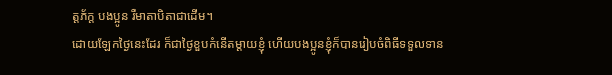ត្តភ័ក្ត បងប្អូន រឺមាតាបិតាជាដើម។
ដោយឡែកថ្ងៃនេះដែរ ក៏ជាថ្ងៃខួបកំនើតម្តាយខ្ញុំ ហើយបងប្អូនខ្ញុំក៏បានរៀបចំពិធីទទួលទាន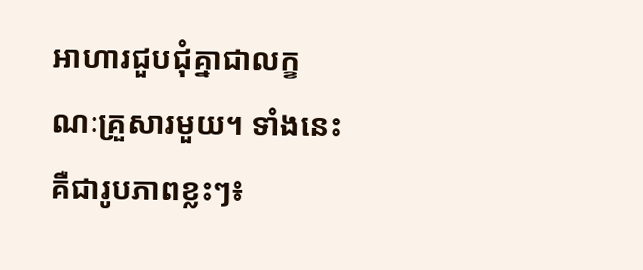អាហារជួបជុំគ្នាជាលក្ខណៈគ្រួសារមួយ។ ទាំងនេះគឺជារូបភាពខ្លះៗ៖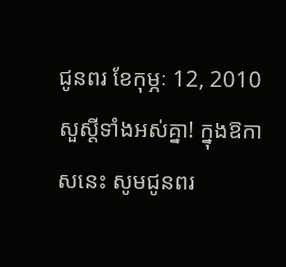ជូនពរ ខែកុម្ភៈ 12, 2010
សួស្តីទាំងអស់គ្នា! ក្នុងឱកាសនេះ សូមជូនពរ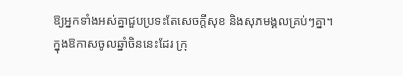ឱ្យអ្នកទាំងអស់គ្នាជួបប្រទះតែសេចក្តីសុខ និងសុភមង្គលគ្រប់ៗគ្នា។
ក្នុងឱកាសចូលឆ្នាំចិននេះដែរ ក្រុ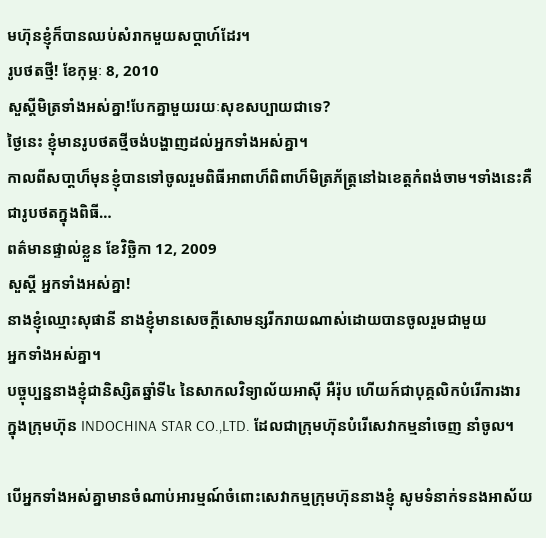មហ៊ុនខ្ញុំក៏បានឈប់សំរាកមួយសប្តាហ៍ដែរ។
រូបថតថ្មី! ខែកុម្ភៈ 8, 2010
សួស្តីមិត្រទាំងអស់គ្នា!បែកគ្នាមួយរយៈសុខសប្បាយជាទេ?
ថ្ងៃនេះ ខ្ញុំមានរូបថតថ្មីចង់បង្ហាញដល់អ្នកទាំងអស់គ្នា។
កាលពីសបា្តហ៏មុនខ្ញុំបានទៅចូលរួមពិធីអាពាហ៏ពិពាហ៏មិត្រភ័ត្រ្តនៅឯខេត្តកំពង់ចាម។ទាំងនេះគឺជារូបថតក្នុងពិធី…
ពត៌មានផ្ទាល់ខ្លួន ខែវិច្ឆិកា 12, 2009
សួស្តី អ្នកទាំងអស់គ្នា!
នាងខ្ញុំឈ្មោះសុផានី នាងខ្ញុំមានសេចក្តីសោមន្សរីករាយណាស់ដោយបានចូលរួមជាមួយ
អ្នកទាំងអស់គ្នា។
បច្ចុប្បន្ននាងខ្ញុំជានិស្សិតឆ្នាំទី៤ នៃសាកលវិទ្យាល័យអាស៊ី អឺរ៉ុប ហើយក៍ជាបុគ្គលិកបំរើការងារ
ក្នុងក្រុមហ៊ុន INDOCHINA STAR CO.,LTD. ដែលជាក្រុមហ៊ុនបំរើសេវាកម្មនាំចេញ នាំចូល។

បើអ្នកទាំងអស់គ្នាមានចំណាប់អារម្មណ៍ចំពោះសេវាកម្មក្រុមហ៊ុននាងខ្ញុំ សូមទំនាក់ទនងអាស័យ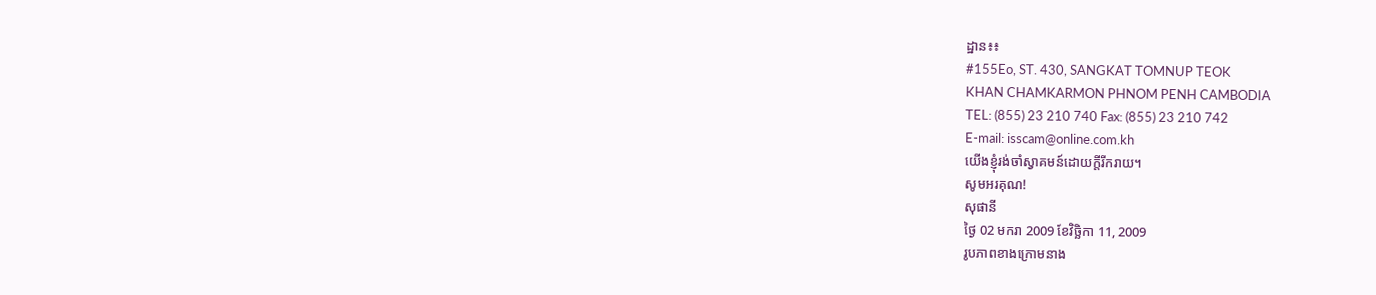ដ្ឋាន៖៖
#155Eo, ST. 430, SANGKAT TOMNUP TEOK
KHAN CHAMKARMON PHNOM PENH CAMBODIA
TEL: (855) 23 210 740 Fax: (855) 23 210 742
E-mail: isscam@online.com.kh
យើងខ្ញុំរង់ចាំស្វាគមន៍ដោយក្តីរីករាយ។
សូមអរគុណ!
សុផានី
ថ្ងៃ 02 មករា 2009 ខែវិច្ឆិកា 11, 2009
រូបភាពខាងក្រោមនាង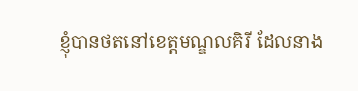ខ្ញុំបានថតនៅខេត្តមណ្ឌលគិរី ដែលនាង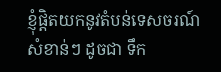ខ្ញុំផ្តិតយកនូវតំបន់ទេសចរណ៍
សំខាន់ៗ ដូចជា ទឹក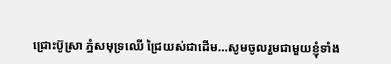ជ្រោះប៊ូស្រា ភ្នំសមុទ្រឈើ ជ្រៃយស់ជាដើម…សូមចូលរួមជាមួយខ្ញុំទាំង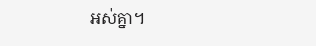អស់គ្នា។